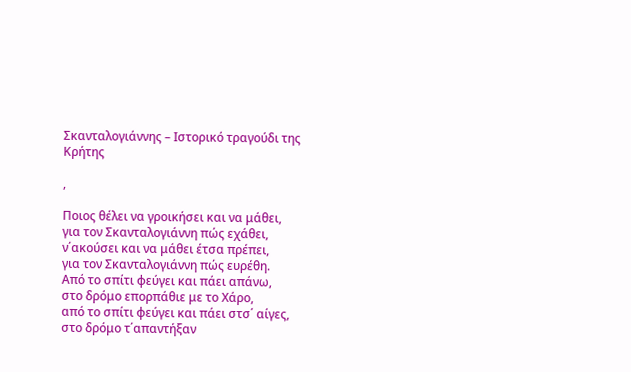Σκανταλογιάννης – Ιστορικό τραγούδι της Κρήτης

,

Ποιος θέλει να γροικήσει και να μάθει,
για τον Σκανταλογιάννη πώς εχάθει,
ν΄ακούσει και να μάθει έτσα πρέπει,
για τον Σκανταλογιάννη πώς ευρέθη.
Από το σπίτι φεύγει και πάει απάνω,
στο δρόμο επορπάθιε με το Χάρο,
από το σπίτι φεύγει και πάει στσ΄ αίγες,
στο δρόμο τ΄απαντήξαν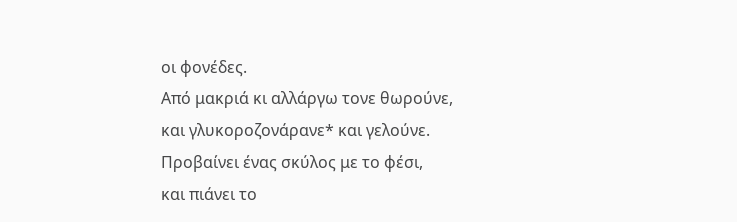οι φονέδες.
Από μακριά κι αλλάργω τονε θωρούνε,
και γλυκοροζονάρανε* και γελούνε.
Προβαίνει ένας σκύλος με το φέσι,
και πιάνει το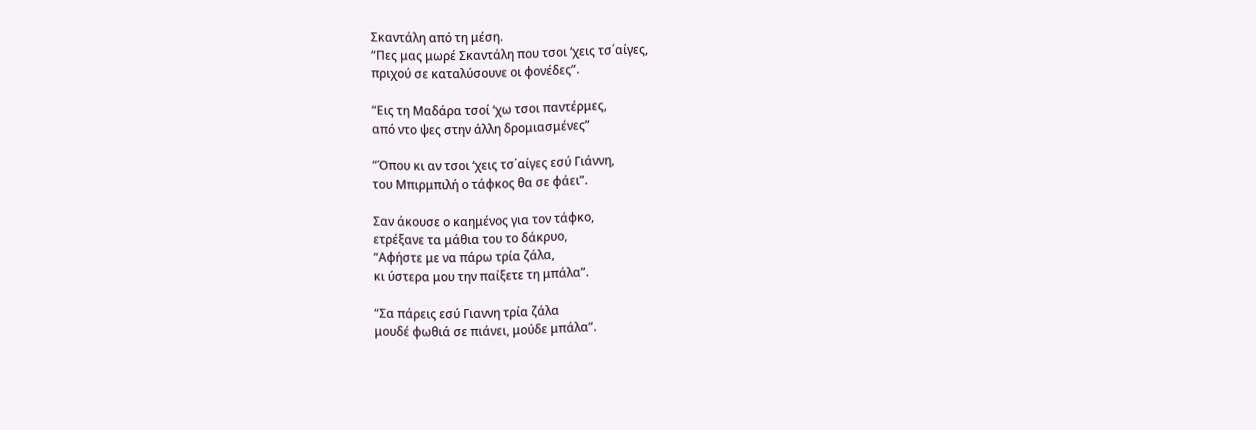Σκαντάλη από τη μέση.
“Πες μας μωρέ Σκαντάλη που τσοι ‘χεις τσ΄αίγες,
πριχού σε καταλύσουνε οι φονέδες”.

“Εις τη Μαδάρα τσοί ‘χω τσοι παντέρμες,
από ντο ψες στην άλλη δρομιασμένες”

“Όπου κι αν τσοι ‘χεις τσ΄αίγες εσύ Γιάννη,
του Μπιρμπιλή ο τάφκος θα σε φάει”.

Σαν άκουσε ο καημένος για τον τάφκο,
ετρέξανε τα μάθια του το δάκρυο,
“Αφήστε με να πάρω τρία ζάλα,
κι ύστερα μου την παίξετε τη μπάλα”.

“Σα πάρεις εσύ Γιαννη τρία ζάλα
μουδέ φωθιά σε πιάνει, μούδε μπάλα”.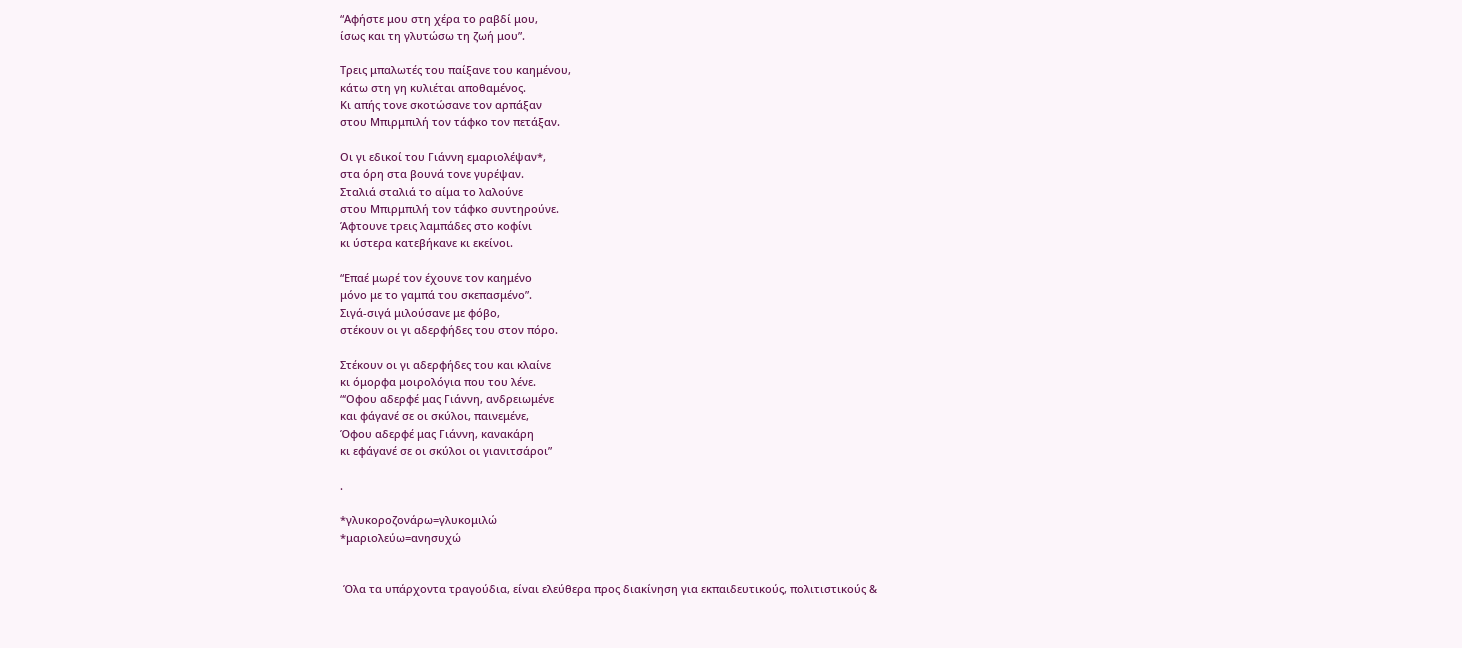“Αφήστε μου στη χέρα το ραβδί μου,
ίσως και τη γλυτώσω τη ζωή μου”.

Τρεις μπαλωτές του παίξανε του καημένου,
κάτω στη γη κυλιέται αποθαμένος.
Κι απής τονε σκοτώσανε τον αρπάξαν
στου Μπιρμπιλή τον τάφκο τον πετάξαν.

Οι γι εδικοί του Γιάννη εμαριολέψαν*,
στα όρη στα βουνά τονε γυρέψαν.
Σταλιά σταλιά το αίμα το λαλούνε
στου Μπιρμπιλή τον τάφκο συντηρούνε.
Άφτουνε τρεις λαμπάδες στο κοφίνι
κι ύστερα κατεβήκανε κι εκείνοι.

“Επαέ μωρέ τον έχουνε τον καημένο
μόνο με το γαμπά του σκεπασμένο”.
Σιγά-σιγά μιλούσανε με φόβο,
στέκουν οι γι αδερφήδες του στον πόρο.

Στέκουν οι γι αδερφήδες του και κλαίνε
κι όμορφα μοιρολόγια που του λένε.
“‘Οφου αδερφέ μας Γιάννη, ανδρειωμένε
και φάγανέ σε οι σκύλοι, παινεμένε,
Όφου αδερφέ μας Γιάννη, κανακάρη
κι εφάγανέ σε οι σκύλοι οι γιανιτσάροι”

.

*γλυκοροζονάρω=γλυκομιλώ
*μαριολεύω=ανησυχώ


 Όλα τα υπάρχοντα τραγούδια, είναι ελεύθερα προς διακίνηση για εκπαιδευτικούς, πολιτιστικούς &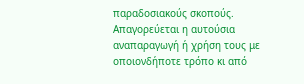παραδοσιακούς σκοπούς. Απαγορεύεται η αυτούσια αναπαραγωγή ή χρήση τους με οποιονδήποτε τρόπο κι από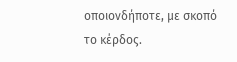οποιονδήποτε, με σκοπό το κέρδος.